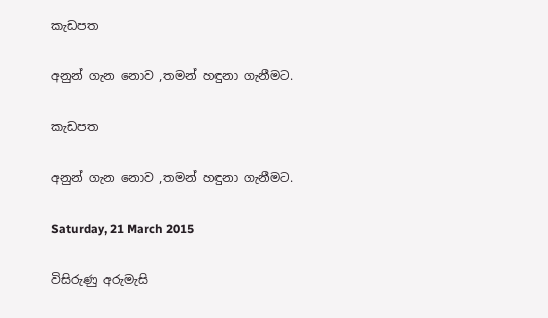කැඩපත

අනුන් ගැන නොව ,තමන් හඳුනා ගැනීමට.

කැඩපත

අනුන් ගැන නොව ,තමන් හඳුනා ගැනීමට.

Saturday, 21 March 2015

විසිරුණු අරුමැසි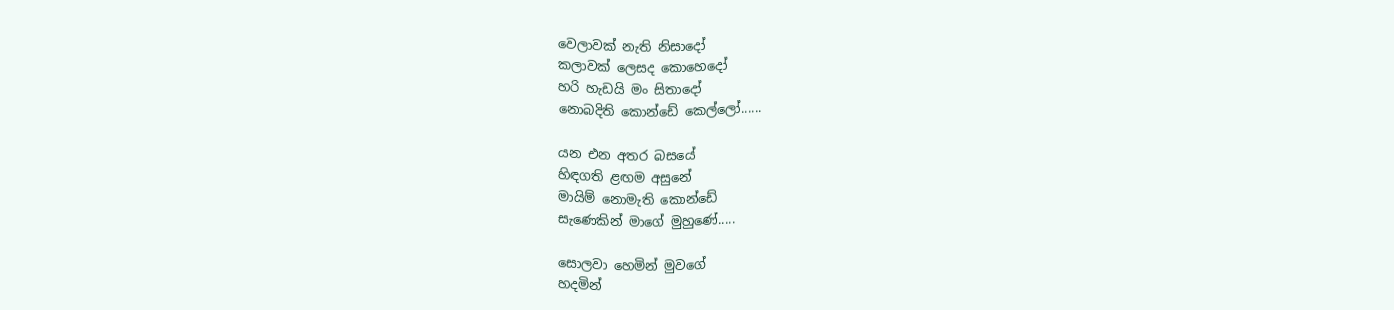වෙලාවක් නැති නිසාදෝ
කලාවක් ලෙසද කොහෙදෝ
හරි හැඩයි මං සිතාදෝ
නොබදිති කොන්ඩේ කෙල්ලෝ......

යන එන අතර බසයේ
හිඳගති ළඟම අසුනේ
මායිම් නොමැති කොන්ඩේ
සැණෙකින් මාගේ මුහුණේ.....

සොලවා හෙමින් මුවගේ
හදමින්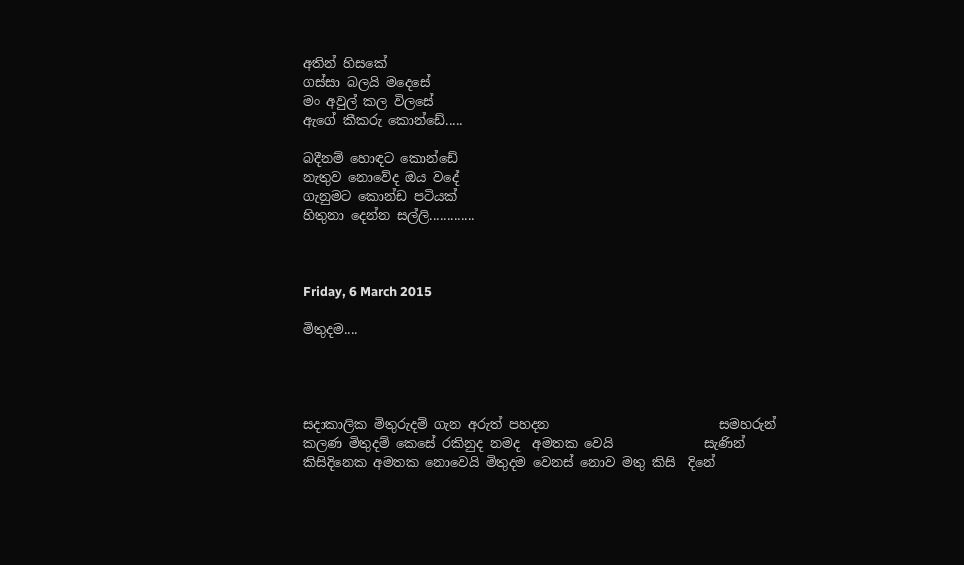අතින් හිසකේ
ගස්සා බලයි මදෙසේ
මං අවුල් කල විලසේ
ඇගේ කීකරු කොන්ඩේ.....

බදීනම් හොඳට කොන්ඩේ
නැතුව නොවේද ඔය වදේ
ගැනුමට කොන්ඩ පටියක්
හිතුනා දෙන්න සල්ලි.............



Friday, 6 March 2015

මිතුදම....




සදාකාලික මිතුරුදම් ගැන අරුත් පහදන                          සමහරුන්
කලණ මිතුදම් කෙසේ රකිනුද නමද  අමතක වෙයි              සැණින්
කිසිදිනෙක අමතක නොවෙයි මිතුදම වෙනස් නොව මතු කිසි  දිනේ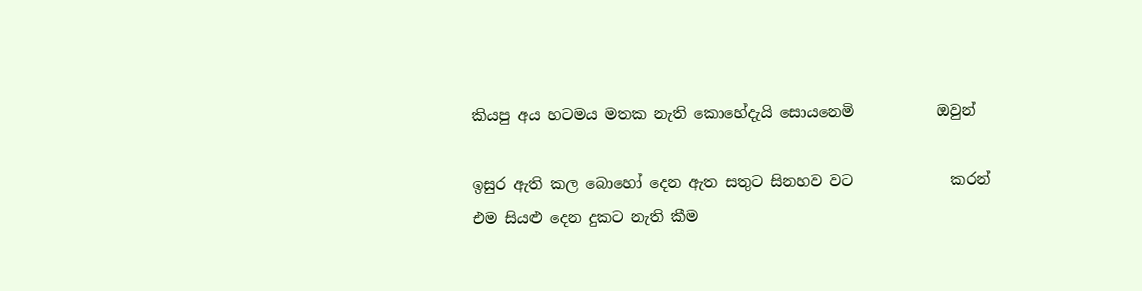කියපු අය හටමය මතක නැති කොහේදැයි සොයනෙමි           ඔවුන්

ඉසුර ඇති කල බොහෝ දෙන ඇත සතුට සිනහව වට             කරන්
එම සියළු දෙන දුකට නැති කීම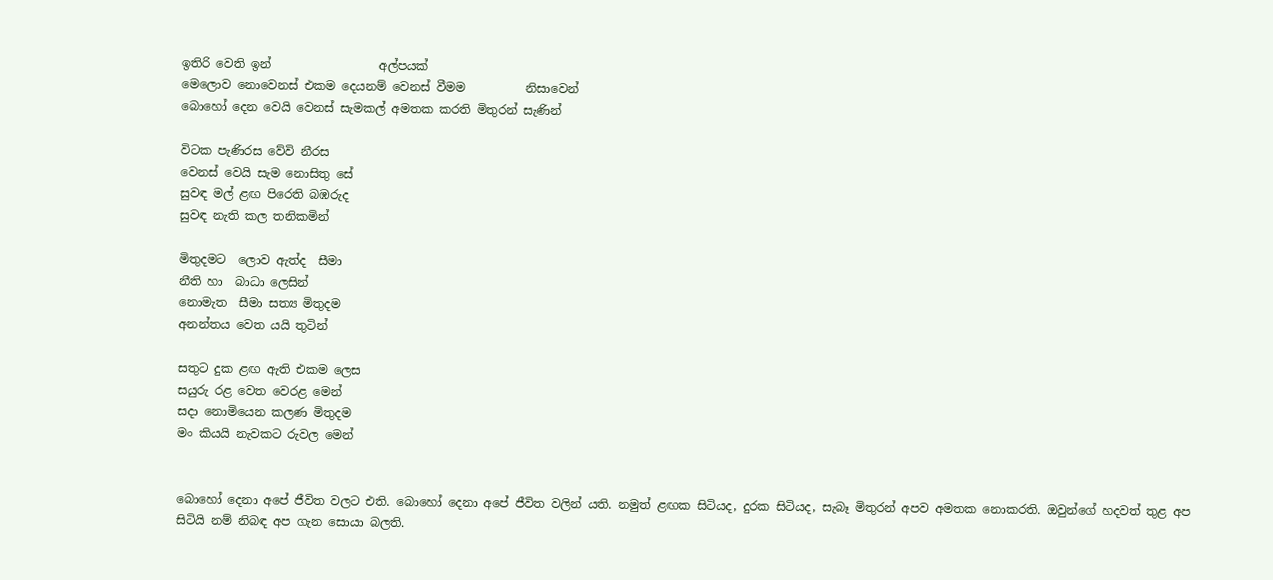ඉතිරි වෙති ඉන්                  අල්පයක්
මෙලොව නොවෙනස් එකම දෙයනම් වෙනස් වීමම          නිසාවෙන්
බොහෝ දෙන වෙයි වෙනස් සැමකල් අමතක කරති මිතුරන් සැණින්

විටක පැණිරස වේවි නීරස
වෙනස් වෙයි සැම නොසිතු සේ
සුවඳ මල් ළඟ පිරෙති බඹරුද
සුවඳ නැති කල තනිකමින්

මිතුදමට  ලොව ඇත්ද  සීමා
නීති හා  බාධා ලෙසින්
නොමැත  සීමා සත්‍ය මිතුදම
අනන්තය වෙත යයි තුටින්

සතුට දුක ළඟ ඇති එකම ලෙස
සයුරු රළ වෙත වෙරළ මෙන්
සදා නොමියෙන කලණ මිතුදම
මං කියයි නැවකට රුවල මෙන්


බොහෝ දෙනා අපේ ජීවිත වලට එති. බොහෝ දෙනා අපේ ජීවිත වලින් යති. නමුත් ළඟක සිටියද, දුරක සිටියද, සැබෑ මිතුරන් අපව අමතක නොකරති. ඔවුන්ගේ හදවත් තුළ අප සිටියි නම් නිබඳ අප ගැන සොයා බලති.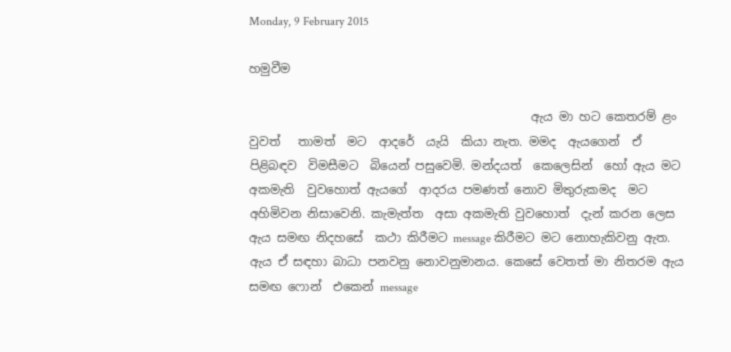Monday, 9 February 2015

හමුවීම

                                               ඇය මා හට කෙතරම් ළං වුවත්   තාමත්  මට  ආදරේ  යැයි  කියා නැත. මමද  ඇයගෙන්  ඒ පිළිබඳව  විමසීමට  බියෙන් පසුවෙමි. මන්දයත්  කෙලෙසින්  හෝ ඇය මට අකමැති  වුවහොත් ඇයගේ  ආදරය පමණත් නොව මිතුරුකමද  මට අහිමිවන නිසාවෙනි. කැමැත්ත  අසා අකමැති වුවහොත්  දැන් කරන ලෙස ඇය සමඟ නිදහසේ  කථා කිරීමට message කිරීමට මට නොහැකිවනු ඇත. ඇය ඒ සඳහා බාධා පනවනු නොවනුමානය. කෙසේ වෙතත් මා නිතරම ඇය  සමඟ ෆොන්  එකෙන් message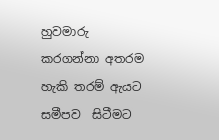හුවමාරු කරගන්නා අතරම හැකි තරම් ඇයට  සමීපව  සිටීමට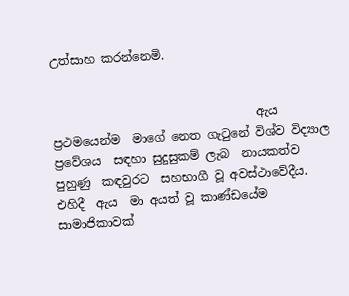උත්සාහ කරන්නෙමි.


                                  ඇය  ප්‍රථමයෙන්ම  මාගේ නෙත ගැටුනේ විශ්ව විද්‍යාල  ප්‍රවේශය  සඳහා සුදුසුකම් ලැබ  නායකත්ව පුහුණු  කඳවුරට  සහභාගී වූ අවස්ථාවේදීය. එහිදී  ඇය  මා අයත් වූ කාණ්ඩයේම සාමාජිකාවක්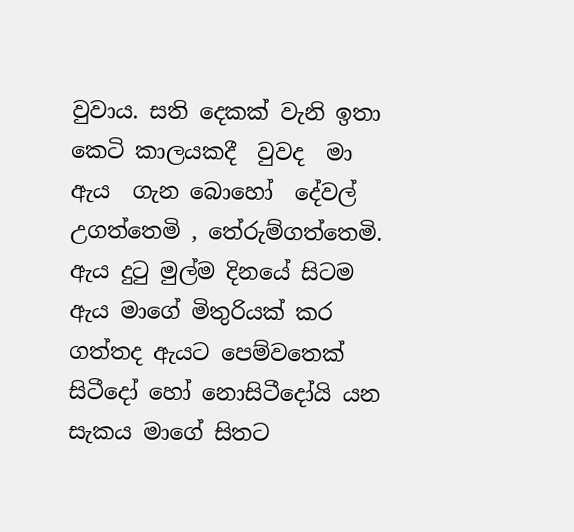වුවාය. සති දෙකක් වැනි ඉතා කෙටි කාලයකදී  වුවද  මා ඇය  ගැන බොහෝ  දේවල්  උගත්තෙමි , තේරුම්ගත්තෙමි. ඇය දුටු මුල්ම දිනයේ සිටම ඇය මාගේ මිතුරියක් කර ගත්තද ඇයට පෙම්වතෙක් සිටීදෝ හෝ නොසිටීදෝයි යන සැකය මාගේ සිතට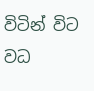විටින් විට වධ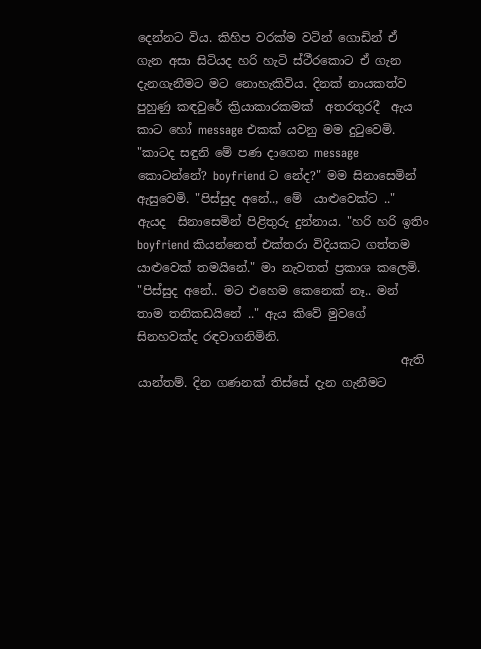දෙන්නට විය. කිහිප වරක්ම වටින් ගොඩින් ඒ ගැන අසා සිටියද හරි හැටි ස්ථීරකොට ඒ ගැන දැනගැනීමට මට නොහැකිවිය. දිනක් නායකත්ව පුහුණු කඳවුරේ ක්‍රියාකාරකමක්  අතරතුරදී  ඇය කාට හෝ message එකක් යවනු මම දුටුවෙමි. "කාටද සඳුනි මේ පණ දාගෙන message කොටන්නේ? boyfriend ට නේද?" මම සිනාසෙමින් ඇසුවෙමි. "පිස්සුද අනේ.., මේ  යාළුවෙක්ට .." ඇයද  සිනාසෙමින් පිළිතුරු දුන්නාය. "හරි හරි ඉතිං  boyfriend කියන්නෙත් එක්තරා විදියකට ගත්තම යාළුවෙක් තමයිනේ." මා නැවතත් ප්‍රකාශ කලෙමි. "පිස්සුද අනේ.. මට එහෙම කෙනෙක් නෑ.. මන් තාම තනිකඩයිනේ .." ඇය කිවේ මුවගේ සිනහවක්ද රඳවාගනිමිනි.
                                            ඇති යාන්තම්. දින ගණනක් තිස්සේ දැන ගැනීමට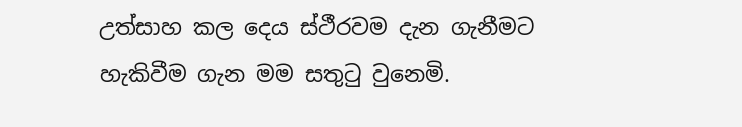උත්සාහ කල දෙය ස්ථීරවම දැන ගැනීමට හැකිවීම ගැන මම සතුටු වුනෙමි.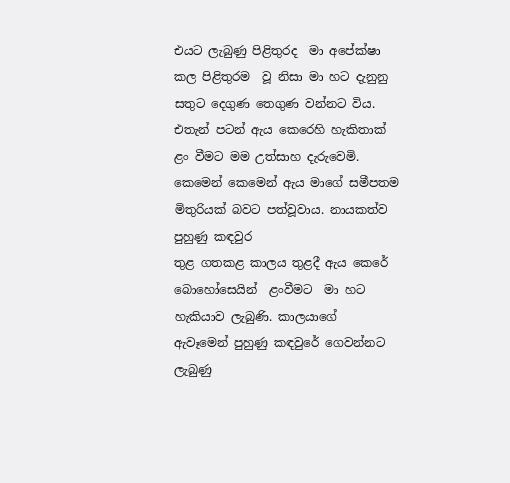එයට ලැබුණු පිළිතුරද  මා අපේක්ෂා කල පිළිතුරම  වූ නිසා මා හට දැනුනු සතුට දෙගුණ තෙගුණ වන්නට විය. එතැන් පටන් ඇය කෙරෙහි හැකිතාක් ළං වීමට මම උත්සාහ දැරුවෙමි. කෙමෙන් කෙමෙන් ඇය මාගේ සමීපතම මිතුරියක් බවට පත්වූවාය. නායකත්ව පුහුණු කඳවුර
තුළ ගතකළ කාලය තුළදී ඇය කෙරේ බොහෝසෙයින්  ළංවීමට  මා හට හැකියාව ලැබුණි. කාලයාගේ  ඇවෑමෙන් පුහුණු කඳවුරේ ගෙවන්නට ලැබුණු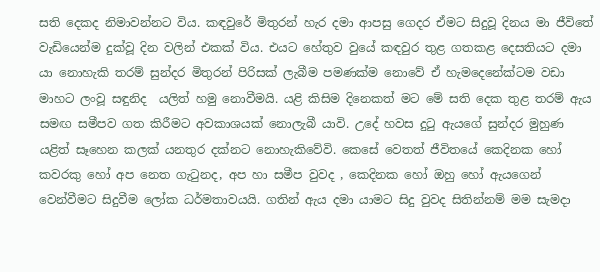සති දෙකද නිමාවන්නට විය. කඳවුරේ මිතුරන් හැර දමා ආපසු ගෙදර ඒමට සිදුවූ දිනය මා ජීවිතේ වැඩියෙන්ම දුක්වූ දින වලින් එකක් විය. එයට හේතුව වුයේ කඳවුර තුළ ගතකළ දෙසතියට දමා යා නොහැකි තරම් සුන්දර මිතුරන් පිරිසක් ලැබීම පමණක්ම නොවේ ඒ හැමදෙනේක්ටම වඩා මාහට ලංවූ සඳුනිද  යලිත් හමු නොවීමයි. යළි කිසිම දිනෙකත් මට මේ සති දෙක තුළ තරම් ඇය සමඟ සමීපව ගත කිරීමට අවකාශයක් නොලැබී යාවි. උදේ හවස දුටු ඇයගේ සුන්දර මුහුණ යළිත් සෑහෙන කලක් යනතුර දක්නට නොහැකිවේවි. කෙසේ වෙතත් ජීවිතයේ කෙදිනක හෝ කවරකු හෝ අප නෙත ගැටුනද, අප හා සමීප වුවද , කෙදිනක හෝ ඔහු හෝ ඇයගෙන් වෙන්වීමට සිදුවීම ලෝක ධර්මතාවයයි. ගතින් ඇය දමා යාමට සිදු වුවද සිතින්නම් මම සැමදා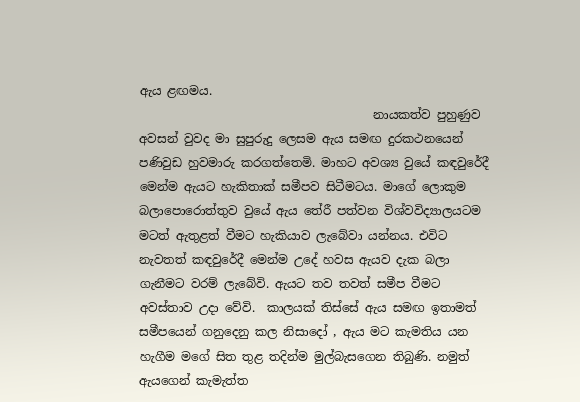ඇය ළඟමය.
                                       නායකත්ව පුහුණුව අවසන් වුවද මා සුපුරුදු ලෙසම ඇය සමඟ දුරකථනයෙන් පණිවුඩ හුවමාරු කරගත්තෙමි. මාහට අවශ්‍ය වුයේ කඳවුරේදී මෙන්ම ඇයට හැකිතාක් සමීපව සිටීමටය. මාගේ ලොකුම බලාපොරොත්තුව වුයේ ඇය තේරී පත්වන විශ්වවිද්‍යාලයටම මටත් ඇතුළත් වීමට හැකියාව ලැබේවා යන්නය. එවිට නැවතත් කඳවුරේදී මෙන්ම උදේ හවස ඇයව දැක බලා ගැනීමට වරම් ලැබේවි. ඇයට තව තවත් සමීප වීමට අවස්තාව උදා වේවි.  කාලයක් තිස්සේ ඇය සමඟ ඉතාමත් සමීපයෙන් ගනුදෙනු කල නිසාදෝ , ඇය මට කැමතිය යන හැගීම මගේ සිත තුළ තදින්ම මුල්බැසගෙන තිබුණි. නමුත් ඇයගෙන් කැමැත්ත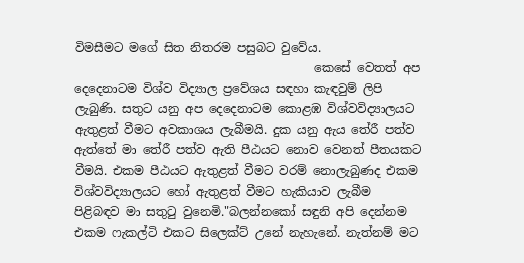විමසීමට මගේ සිත නිතරම පසුබට වුවේය.
                                        කෙසේ වෙතත් අප දෙදෙනාටම විශ්ව විද්‍යාල ප්‍රවේශය සඳහා කැඳවුම් ලිපි ලැබුණි. සතුට යනු අප දෙදෙනාටම කොළඹ විශ්වවිද්‍යාලයට ඇතුළත් වීමට අවකාශය ලැබීමයි. දුක යනු ඇය තේරී පත්ව ඇත්තේ මා තේරී පත්ව ඇති පීඨයට නොව වෙනත් පීතයකට වීමයි. එකම පීඨයට ඇතුළත් වීමට වරම් නොලැබුණද එකම විශ්වවිද්‍යාලයට හෝ ඇතුළත් වීමට හැකියාව ලැබීම පිළිබඳව මා සතුටු වුනෙමි."බලන්නකෝ සඳුනි අපි දෙන්නම එකම ෆැකල්ටි එකට සිලෙක්ට් උනේ නැහැනේ. නැත්නම් මට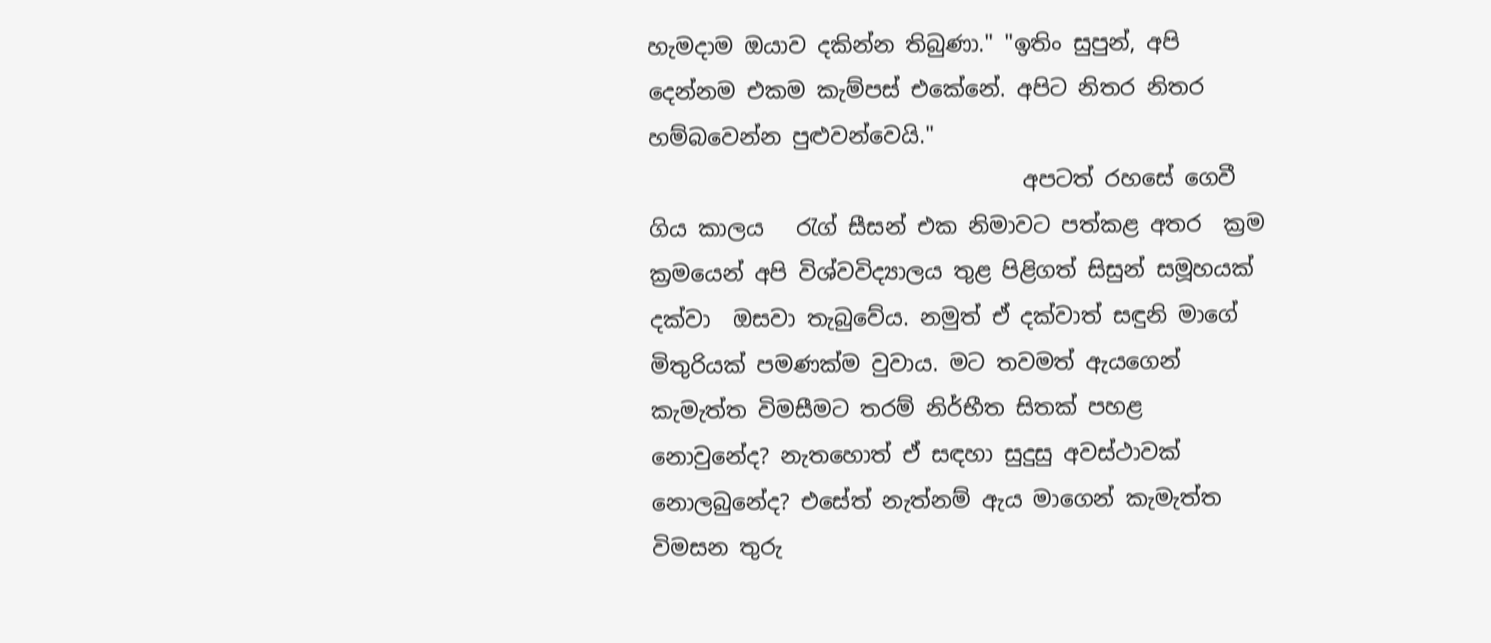හැමදාම ඔයාව දකින්න තිබුණා." "ඉතිං සුපුන්, අපි දෙන්නම එකම කැම්පස් එකේනේ. අපිට නිතර නිතර හම්බවෙන්න පුළුවන්වෙයි."
                                  අපටත් රහසේ ගෙවී ගිය කාලය   රැග් සීසන් එක නිමාවට පත්කළ අතර  ක්‍රම ක්‍රමයෙන් අපි විශ්වවිද්‍යාලය තුළ පිළිගත් සිසුන් සමූහයක් දක්වා  ඔසවා තැබුවේය. නමුත් ඒ දක්වාත් සඳුනි මාගේ මිතුරියක් පමණක්ම වුවාය. මට තවමත් ඇයගෙන් කැමැත්ත විමසීමට තරම් නිර්භීත සිතක් පහළ නොවුනේද? නැතහොත් ඒ සඳහා සුදුසු අවස්ථාවක් නොලබුනේද? එසේත් නැත්නම් ඇය මාගෙන් කැමැත්ත විමසන තුරු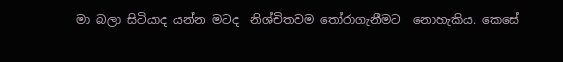මා බලා සිටියාද යන්න මටද  නිශ්චිතවම තෝරාගැනීමට  නොහැකිය. කෙසේ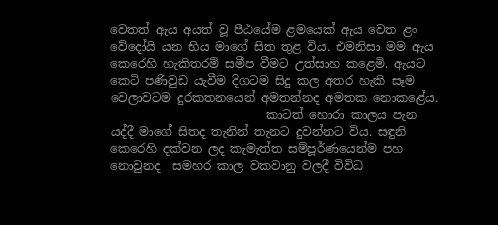වෙතත් ඇය අයත් වූ පීඨයේම ළමයෙක් ඇය වෙත ළං වේදෝයි යන භිය මාගේ සිත තුළ විය. එමනිසා මම ඇය කෙරෙහි හැකිතරම් සමීප වීමට උත්සාහ කළෙමි. ඇයට කෙටි පණිවුඩ යැවීම දිගටම සිදු කල අතර හැකි සෑම වෙලාවටම දුරකතනයෙන් අමතන්නද අමතක නොකළේය.
                          කාටත් හොරා කාලය පැන  යද්දී මාගේ සිතද තැනින් තැනට දුවන්නට විය. සඳුනි කෙරෙහි දක්වන ලද කැමැත්ත සම්පූර්ණයෙන්ම පහ නොවුනද  සමහර කාල වකවානු වලදී විවිධ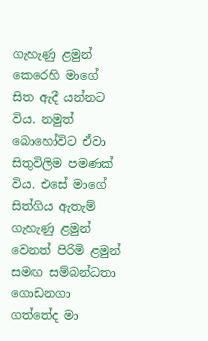ගැහැණු ළමුන් කෙරෙහි මාගේ සිත ඇදී යන්නට විය. නමුත් බොහෝවිට ඒවා සිතුවිලිම පමණක් විය. එසේ මාගේ සිත්ගිය ඇතැම් ගැහැණු ළමුන් වෙනත් පිරිමි ළමුන් සමඟ සම්බන්ධතා ගොඩනගා ගත්තේද මා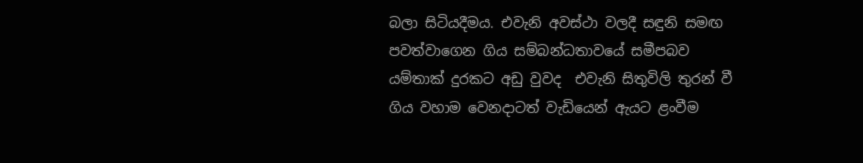බලා සිටියදීමය. එවැනි අවස්ථා වලදී සඳුනි සමඟ පවත්වාගෙන ගිය සම්බන්ධතාවයේ සමීපබව යම්තාක් දුරකට අඩු වුවද  එවැනි සිතුවිලි තුරන් වී ගිය වහාම වෙනදාටත් වැඩියෙන් ඇයට ළංවීම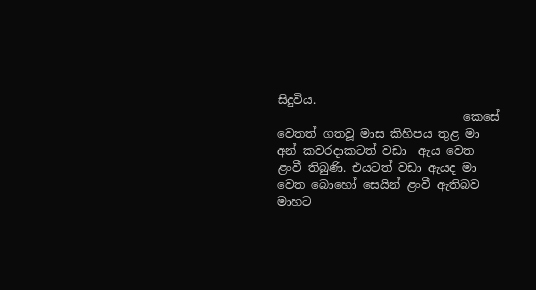සිදුවිය.
                               කෙසේ වෙතත් ගතවූ මාස කිහිපය තුළ මා අන් කවරදාකටත් වඩා  ඇය වෙත ළංවී තිබුණි. එයටත් වඩා ඇයද මා වෙත බොහෝ සෙයින් ළංවී ඇතිබව මාහට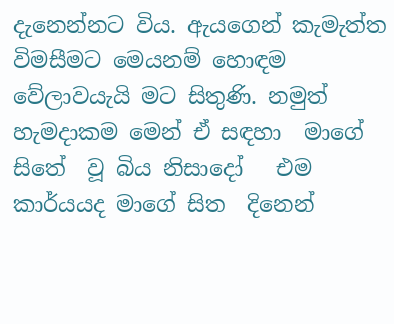දැනෙන්නට විය. ඇයගෙන් කැමැත්ත විමසීමට මෙයනම් හොඳම වේලාවයැයි මට සිතුණි. නමුත් හැමදාකම මෙන් ඒ සඳහා  මාගේ සිතේ  වූ බිය නිසාදෝ   එම කාර්යයද මාගේ සිත  දිනෙන්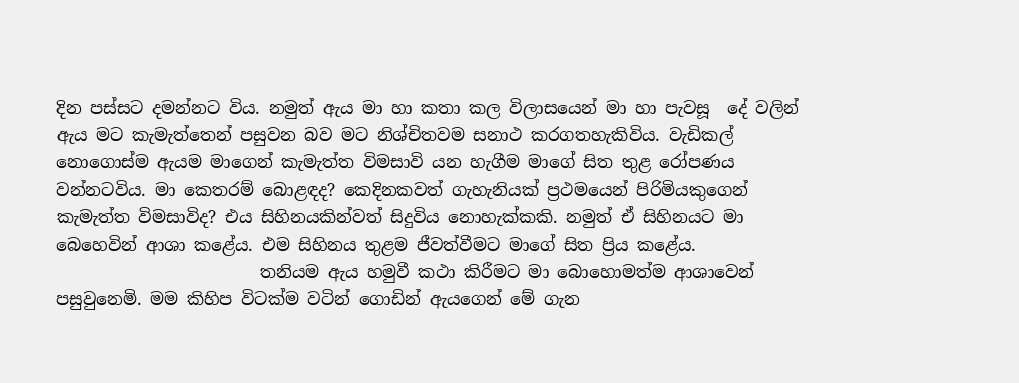දින පස්සට දමන්නට විය. නමුත් ඇය මා හා කතා කල විලාසයෙන් මා හා පැවසූ  දේ වලින් ඇය මට කැමැත්තෙන් පසුවන බව මට නිශ්චිතවම සනාථ කරගතහැකිවිය. වැඩිකල් නොගොස්ම ඇයම මාගෙන් කැමැත්ත විමසාවි යන හැගීම මාගේ සිත තුළ රෝපණය වන්නටවිය. මා කෙතරම් බොළඳද? කෙදිනකවත් ගැහැනියක් ප්‍රථමයෙන් පිරිමියකුගෙන් කැමැත්ත විමසාවිද? එය සිහිනයකින්වත් සිදුවිය නොහැක්කකි. නමුත් ඒ සිහිනයට මා බෙහෙවින් ආශා කළේය. එම සිහිනය තුළම ජීවත්වීමට මාගේ සිත ප්‍රිය කළේය.
                        තනියම ඇය හමුවී කථා කිරීමට මා බොහොමත්ම ආශාවෙන් පසුවුනෙමි. මම කිහිප විටක්ම වටින් ගොඩින් ඇයගෙන් මේ ගැන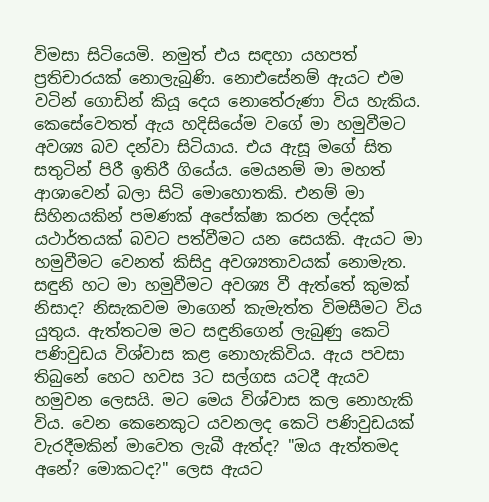විමසා සිටියෙමි. නමුත් එය සඳහා යහපත් ප්‍රතිචාරයක් නොලැබුණි. නොඑසේනම් ඇයට එම වටින් ගොඩින් කියූ දෙය නොතේරුණා විය හැකිය. කෙසේවෙතත් ඇය හදිසියේම වගේ මා හමුවීමට අවශ්‍ය බව දන්වා සිටියාය. එය ඇසූ මගේ සිත සතුටින් පිරී ඉතිරී ගියේය. මෙයනම් මා මහත් ආශාවෙන් බලා සිටි මොහොතකි. එනම් මා සිහිනයකින් පමණක් අපේක්ෂා කරන ලද්දක් යථාර්තයක් බවට පත්වීමට යන සෙයකි. ඇයට මා හමුවීමට වෙනත් කිසිදු අවශ්‍යතාවයක් නොමැත. සඳුනි හට මා හමුවීමට අවශ්‍ය වී ඇත්තේ කුමක් නිසාද? නිසැකවම මාගෙන් කැමැත්ත විමසීමට විය යුතුය. ඇත්තටම මට සඳුනිගෙන් ලැබුණු කෙටි පණිවුඩය විශ්වාස කළ නොහැකිවිය. ඇය පවසා තිබුනේ හෙට හවස 3ට සල්ගස යටදී ඇයව හමුවන ලෙසයි. මට මෙය විශ්වාස කල නොහැකි විය. වෙන කෙනෙකුට යවනලද කෙටි පණිවුඩයක් වැරදීමකින් මාවෙත ලැබී ඇත්ද? "ඔය ඇත්තමද අනේ? මොකටද?" ලෙස ඇයට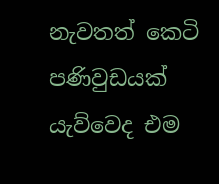නැවතත් කෙටි පණිවුඩයක් යැව්වෙද එම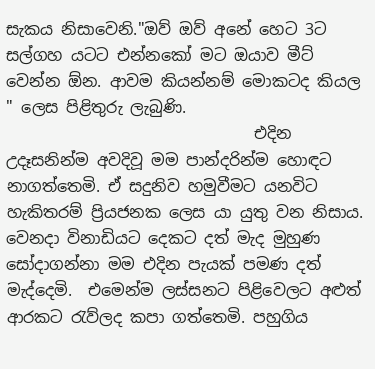සැකය නිසාවෙනි."ඔව් ඔව් අනේ හෙට 3ට සල්ගහ යටට එන්නකෝ මට ඔයාව මීට් වෙන්න ඕන. ආවම කියන්නම් මොකටද කියල " ලෙස පිළිතුරු ලැබුණි.
                               එදින උදෑසනින්ම අවදිවූ මම පාන්දරින්ම හොඳට නාගත්තෙමි. ඒ සදුනිව හමුවීමට යනවිට හැකිතරම් ප්‍රියජනක ලෙස යා යුතු වන නිසාය. වෙනදා විනාඩියට දෙකට දත් මැද මුහුණ සෝදාගන්නා මම එදින පැයක් පමණ දත් මැද්දෙමි.  එමෙන්ම ලස්සනට පිළිවෙලට අළුත් ආරකට රැව්ලද කපා ගත්තෙමි. පහුගිය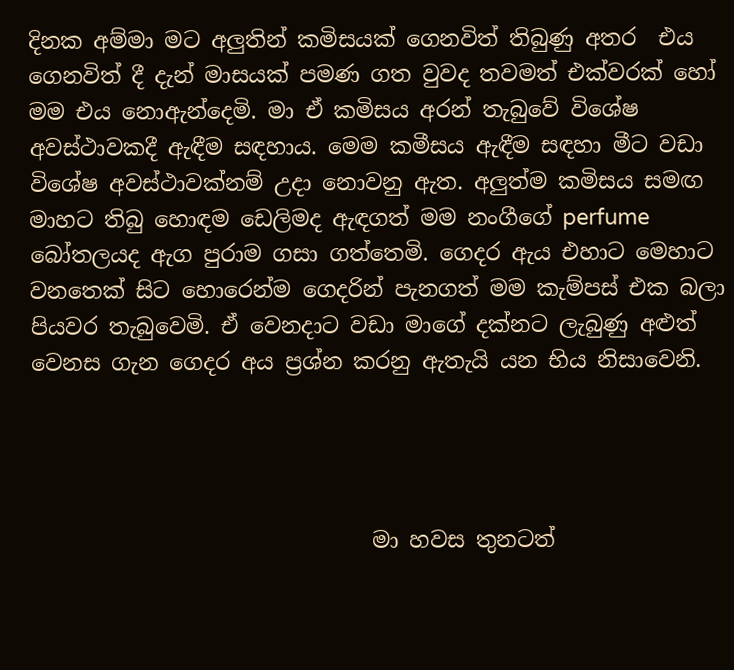දිනක අම්මා මට අලුතින් කමිසයක් ගෙනවිත් තිබුණු අතර  එය ගෙනවිත් දී දැන් මාසයක් පමණ ගත වුවද තවමත් එක්වරක් හෝ මම එය නොඇන්දෙමි. මා ඒ කමිසය අරන් තැබුවේ විශේෂ අවස්ථාවකදී ඇඳීම සඳහාය. මෙම කමීසය ඇඳීම සඳහා මීට වඩා විශේෂ අවස්ථාවක්නම් උදා නොවනු ඇත. අලුත්ම කමිසය සමඟ මාහට තිබු හොඳම ඩෙලිමද ඇඳගත් මම නංගීගේ perfume බෝතලයද ඇග පුරාම ගසා ගත්තෙමි. ගෙදර ඇය එහාට මෙහාට වනතෙක් සිට හොරෙන්ම ගෙදරින් පැනගත් මම කැම්පස් එක බලා පියවර තැබුවෙමි. ඒ වෙනදාට වඩා මාගේ දක්නට ලැබුණු අළුත් වෙනස ගැන ගෙදර අය ප්‍රශ්න කරනු ඇතැයි යන භිය නිසාවෙනි.




                               මා හවස තුනටත්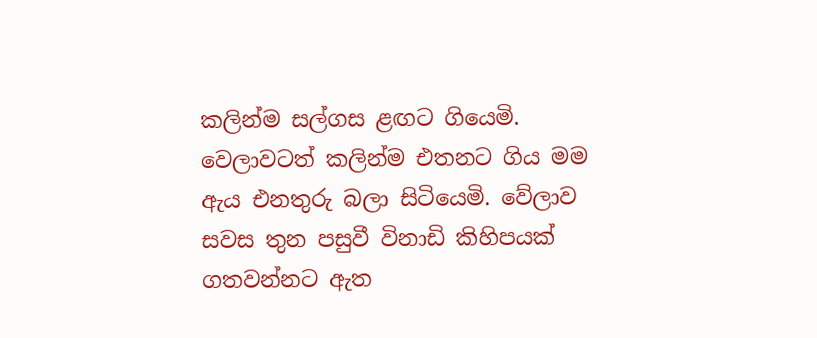කලින්ම සල්ගස ළඟට ගියෙමි. වෙලාවටත් කලින්ම එතනට ගිය මම ඇය එනතුරු බලා සිටියෙමි. වේලාව සවස තුන පසුවී විනාඩි කිහිපයක් ගතවන්නට ඇත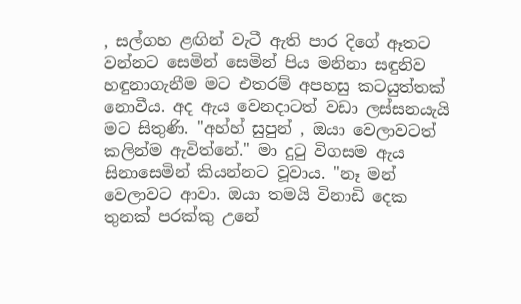, සල්ගහ ළඟින් වැටී ඇති පාර දිගේ ඈතට වන්නට සෙමින් සෙමින් පිය මනිනා සඳුනිව හඳුනාගැනීම මට එතරම් අපහසු කටයුත්තක් නොවීය. අද ඇය වෙනදාටත් වඩා ලස්සනයැයි මට සිතුණි. "අහ්හ් සුපුන් , ඔයා වෙලාවටත් කලින්ම ඇවිත්නේ." මා දුටු විගසම ඇය සිනාසෙමින් කියන්නට වූවාය. "නෑ මන් වෙලාවට ආවා. ඔයා තමයි විනාඩි දෙක තුනක් පරක්කු උනේ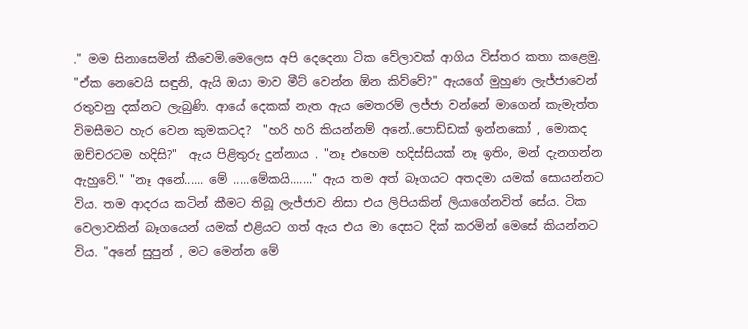." මම සිනාසෙමින් කීවෙමි.මෙලෙස අපි දෙදෙනා ටික වේලාවක් ආගිය විස්තර කතා කළෙමු. "ඒක නෙවෙයි සඳුනි, ඇයි ඔයා මාව මීට් වෙන්න ඕන කිව්වේ?" ඇයගේ මුහුණ ලැජ්ජාවෙන් රතුවනු දක්නට ලැබුණි. ආයේ දෙකක් නැත ඇය මෙතරම් ලජ්ජා වන්නේ මාගෙන් කැමැත්ත විමසීමට හැර වෙන කුමකටද?  "හරි හරි කියන්නම් අනේ..පොඩ්ඩක් ඉන්නකෝ , මොකද ඔච්චරටම හදිසි?"  ඇය පිළිතුරු දුන්නාය . "නෑ එහෙම හදිස්සියක් නෑ ඉතිං, මන් දැනගන්න ඇහුවේ." "නෑ අනේ...... මේ .....මේකයි......." ඇය තම අත් බෑගයට අතදමා යමක් සොයන්නට විය. තම ආදරය කටින් කීමට තිබූ ලැජ්ජාව නිසා එය ලිපියකින් ලියාගේනවිත් සේය. ටික වෙලාවකින් බෑගයෙන් යමක් එළියට ගත් ඇය එය මා දෙසට දික් කරමින් මෙසේ කියන්නට විය. "අනේ සුපුන් , මට මෙන්න මේ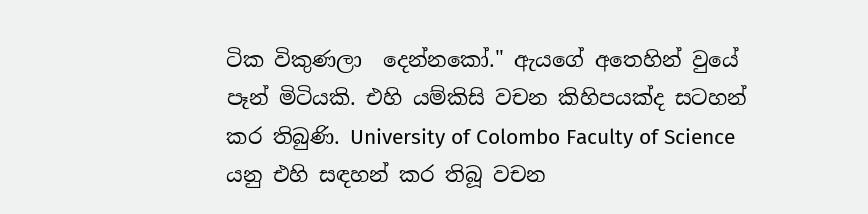ටික විකුණලා  දෙන්නකෝ." ඇයගේ අතෙහින් වුයේ පෑන් මිටියකි. එහි යම්කිසි වචන කිහිපයක්ද සටහන් කර තිබුණි. University of Colombo Faculty of Science යනු එහි සඳහන් කර තිබූ වචන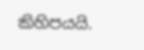කිහිපයයි.